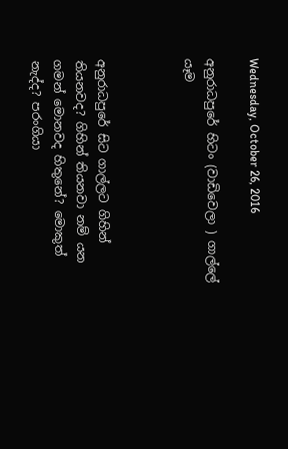Wednesday, October 26, 2016

අනුරාධපුරේ හිටං (වාඩිවෙලා ) ගාල්ලේ යෑම



අනුරාධපුරේ සිට ගාල්ලට ගිහින් තියනවද? ගිහින් තියනවා නම් යන ගමන් මොනවද හිතුනේ? මොකුත් නැද්ද? පරංගියා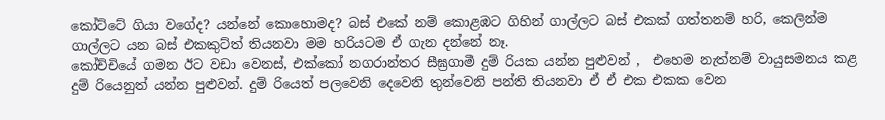කෝට්ටේ ගියා වගේද? යන්නේ කොහොමද? බස් එකේ නම් කොළඹට ගිහින් ගාල්ලට බස් එකක් ගත්තනම් හරි, කෙලින්ම ගාල්ලට යන බස් එකකුට්ත් තියනවා මම හරියටම ඒ ගැන දන්නේ නෑ.
කෝච්චියේ ගමන ඊට වඩා වෙනස්, එක්කෝ නගරාන්තර සීඝ්‍රගාමී දුම් රියක යන්න පුළුවන් ,  එහෙම නැත්නම් වායුසමනය කළ දුම් රියෙනුත් යන්න පුළුවන්. දුම් රියෙත් පලවෙනි දෙවෙනි තුන්වෙනි පන්ති තියනවා ඒ ඒ එක එකක වෙන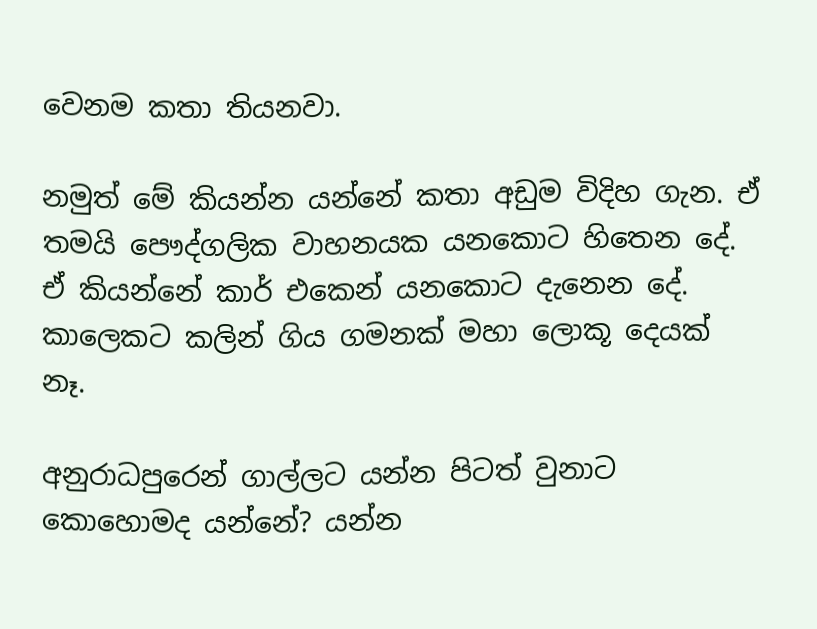වෙනම කතා තියනවා.

නමුත් මේ කියන්න යන්නේ කතා අඩුම විදිහ ගැන. ඒ තමයි පෞද්ගලික වාහනයක යනකොට හිතෙන දේ. ඒ කියන්නේ කාර් එකෙන් යනකොට දැනෙන දේ.
කාලෙකට කලින් ගිය ගමනක් මහා ලොකූ දෙයක් නෑ.

අනුරාධපුරෙන් ගාල්ලට යන්න පිටත් වුනාට කොහොමද යන්නේ? යන්න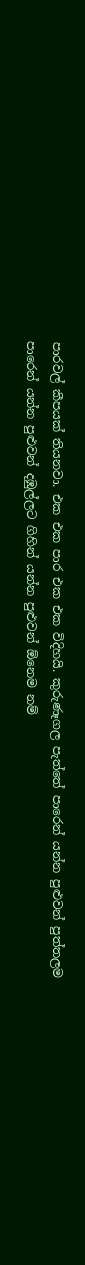පාරවල් කීපයක් තියනවා. එක එක පාර එක එක විදිහයි. කුරුණෑගල පැත්තේ පාරෙන් යන්න පුළුවන් පුත්තලම පාරෙන් යන්න පුළුවන් දඹුල්ලට ගිහින් යන්න පුළුවන් ඕනෙම නම්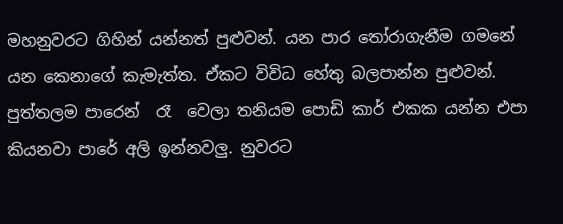මහනුවරට ගිහින් යන්නත් පුළුවන්. යන පාර තෝරාගැනීම ගමනේ යන කෙනාගේ කැමැත්ත. ඒකට විවිධ හේතු බලපාන්න පුළුවන්. පුත්තලම පාරෙන්  රෑ  වෙලා තනියම පොඩි කාර් එකක යන්න එපා කියනවා පාරේ අලි ඉන්නවලු. නුවරට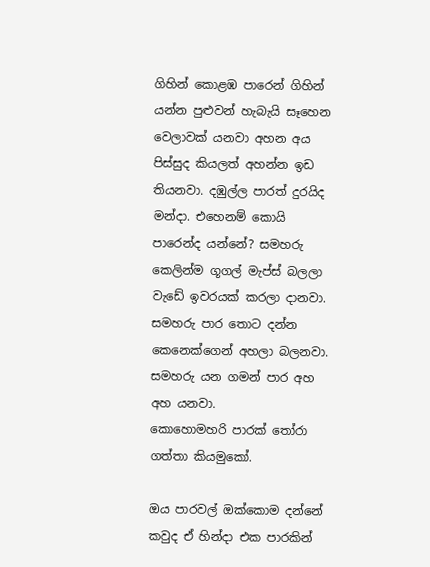ගිහින් කොළඹ පාරෙන් ගිහින් යන්න පුළුවන් හැබැයි සෑහෙන වෙලාවක් යනවා අහන අය පිස්සුද කියලත් අහන්න ඉඩ තියනවා. දඹුල්ල පාරත් දුරයිද මන්දා. එහෙනම් කොයි පාරෙන්ද යන්නේ? සමහරු කෙලින්ම ගූගල් මැප්ස් බලලා වැඩේ ඉවරයක් කරලා දානවා. සමහරු පාර තොට දන්න කෙනෙක්ගෙන් අහලා බලනවා. සමහරු යන ගමන් පාර අහ අහ යනවා.
කොහොමහරි පාරක් තෝරා ගත්තා කියමුකෝ.

ඔය පාරවල් ඔක්කොම දන්නේ කවුද ඒ හින්දා එක පාරකින්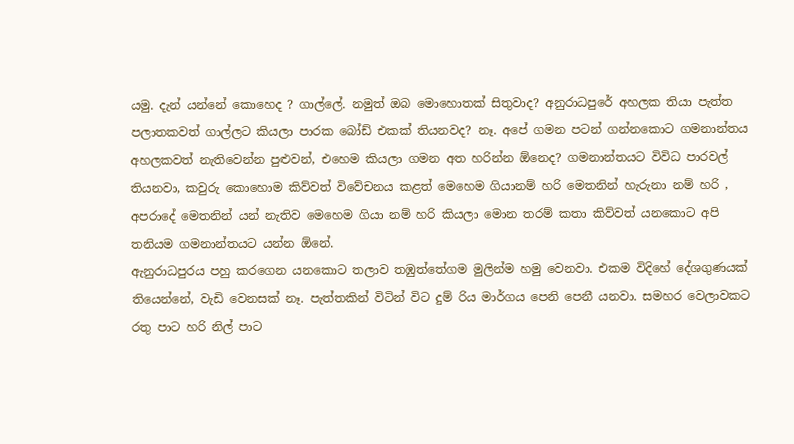යමු. දැන් යන්නේ කොහෙද ? ගාල්ලේ. නමුත් ඔබ මොහොතක් සිතුවාද? අනුරාධපුරේ අහලක තියා පැත්ත පලාතකවත් ගාල්ලට කියලා පාරක බෝඩ් එකක් තියනවද? නෑ. අපේ ගමන පටන් ගන්නකොට ගමනාන්තය අහලකවත් නැතිවෙන්න පුළුවන්, එහෙම කියලා ගමන අත හරින්න ඕනෙද? ගමනාන්තයට විවිධ පාරවල් තියනවා, කවුරු කොහොම කිව්වත් විවේචනය කළත් මෙහෙම ගියානම් හරි මෙතනින් හැරුනා නම් හරි , අපරාදේ මෙතනින් යන් නැතිව මෙහෙම ගියා නම් හරි කියලා මොන තරම් කතා කිව්වත් යනකොට අපි තනියම ගමනාන්තයට යන්න ඕනේ.
ඇනුරාධපුරය පහු කරගෙන යනකොට තලාව තඹුත්තේගම මුලින්ම හමු වෙනවා. එකම විදිහේ දේශගුණයක් තියෙන්නේ, වැඩි වෙනසක් නෑ. පැත්තකින් විටින් විට දුම් රිය මාර්ගය පෙනි පෙනී යනවා. සමහර වෙලාවකට රතු පාට හරි නිල් පාට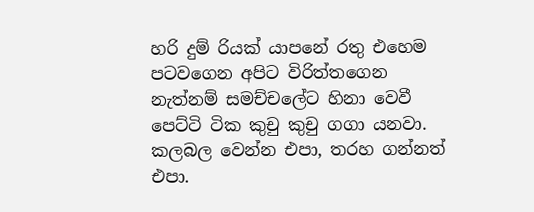හරි දුම් රියක් යාපනේ රතු එහෙම පටවගෙන අපිට විරිත්තගෙන නැත්නම් සමච්චලේට හිනා වෙවී පෙට්ටි ටික කුචු කුචු ගගා යනවා. කලබල වෙන්න එපා, තරහ ගන්නත් එපා.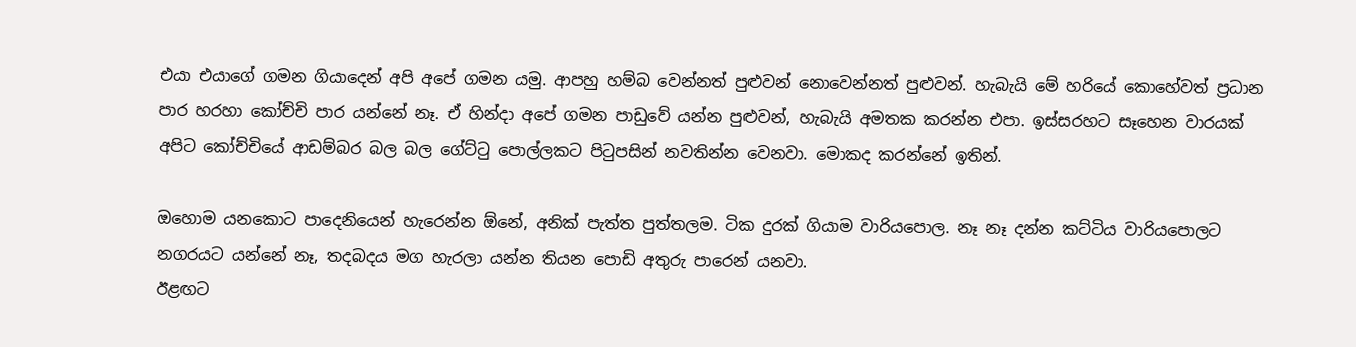එයා එයාගේ ගමන ගියාදෙන් අපි අපේ ගමන යමු. ආපහු හම්බ වෙන්නත් පුළුවන් නොවෙන්නත් පුළුවන්. හැබැයි මේ හරියේ කොහේවත් ප්‍රධාන පාර හරහා කෝච්චි පාර යන්නේ නෑ. ඒ හින්දා අපේ ගමන පාඩුවේ යන්න පුළුවන්, හැබැයි අමතක කරන්න එපා. ඉස්සරහට සෑහෙන වාරයක් අපිට කෝච්චියේ ආඩම්බර බල බල ගේට්ටු පොල්ලකට පිටුපසින් නවතින්න වෙනවා. මොකද කරන්නේ ඉතින්.

ඔහොම යනකොට පාදෙනියෙන් හැරෙන්න ඕනේ, අනික් පැත්ත පුත්තලම. ටික දුරක් ගියාම වාරියපොල. නෑ නෑ දන්න කට්ටිය වාරියපොලට නගරයට යන්නේ නෑ, තදබදය මග හැරලා යන්න තියන පොඩි අතුරු පාරෙන් යනවා.
ඊළඟට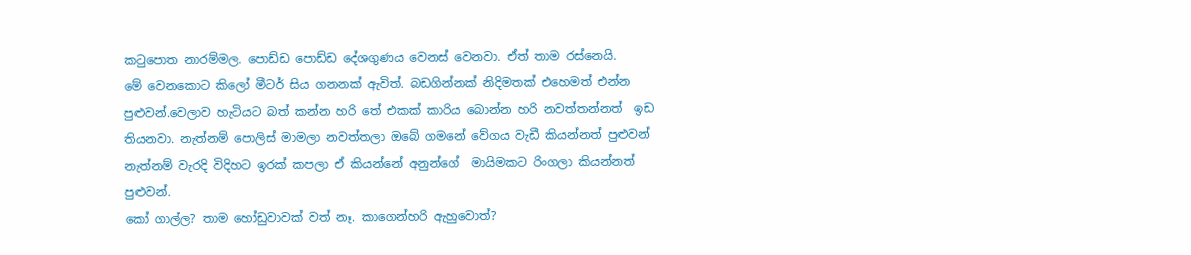කටුපොත නාරම්මල. පොඩ්ඩ පොඩ්ඩ දේශගුණය වෙනස් වෙනවා. ඒත් තාම රස්නෙයි.
මේ වෙනකොට කිලෝ මීටර් සිය ගනනක් ඇවිත්. බඩගින්නක් නිදිමතක් එහෙමත් එන්න පුළුවන්.වෙලාව හැටියට බත් කන්න හරි තේ එකක් කාරිය බොන්න හරි නවත්තන්නත්  ඉඩ තියනවා. නැත්නම් පොලිස් මාමලා නවත්තලා ඔබේ ගමනේ වේගය වැඩී කියන්නත් පුළුවන් නැත්නම් වැරදි විදිහට ඉරක් කපලා ඒ කියන්නේ අනුන්ගේ  මායිමකට රිංගලා කියන්නත් පුළුවන්.
කෝ ගාල්ල? තාම හෝඩුවාවක් වත් නෑ. කාගෙන්හරි ඇහුවොත්?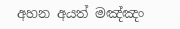අහන අයත් මඤ්ඤං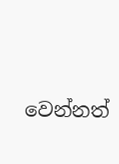වෙන්නත්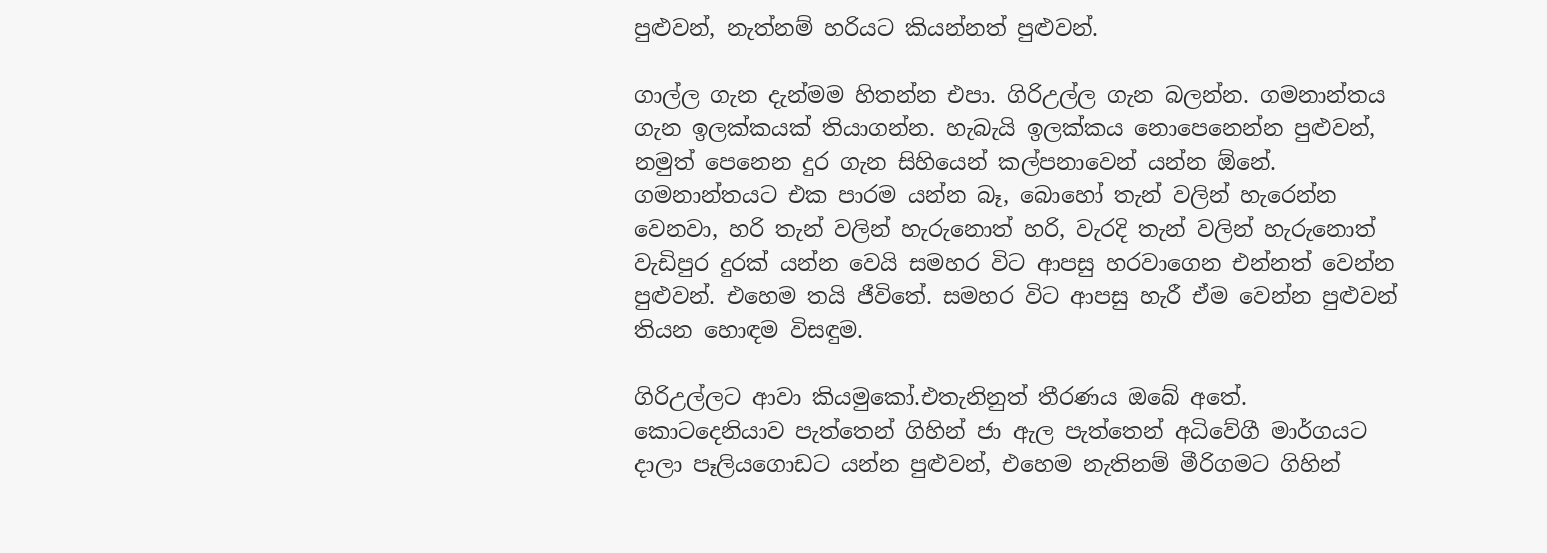පුළුවන්, නැත්නම් හරියට කියන්නත් පුළුවන්.

ගාල්ල ගැන දැන්මම හිතන්න එපා. ගිරිඋල්ල ගැන බලන්න. ගමනාන්තය ගැන ඉලක්කයක් තියාගන්න. හැබැයි ඉලක්කය නොපෙනෙන්න පුළුවන්, නමුත් පෙනෙන දුර ගැන සිහියෙන් කල්පනාවෙන් යන්න ඕනේ. ගමනාන්තයට එක පාරම යන්න බෑ, බොහෝ තැන් වලින් හැරෙන්න වෙනවා, හරි තැන් වලින් හැරුනොත් හරි, වැරදි තැන් වලින් හැරුනොත් වැඩිපුර දුරක් යන්න වෙයි සමහර විට ආපසු හරවාගෙන එන්නත් වෙන්න පුළුවන්. එහෙම තයි ජීවිතේ. සමහර විට ආපසු හැරී ඒම වෙන්න පුළුවන් තියන හොඳම විසඳුම.

ගිරිඋල්ලට ආවා කියමුකෝ.එතැනිනුත් තීරණය ඔබේ අතේ. කොටදෙනියාව පැත්තෙන් ගිහින් ජා ඇල පැත්තෙන් අධිවේගී මාර්ගයට දාලා පෑලියගොඩට යන්න පුළුවන්, එහෙම නැතිනම් මීරිගමට ගිහින්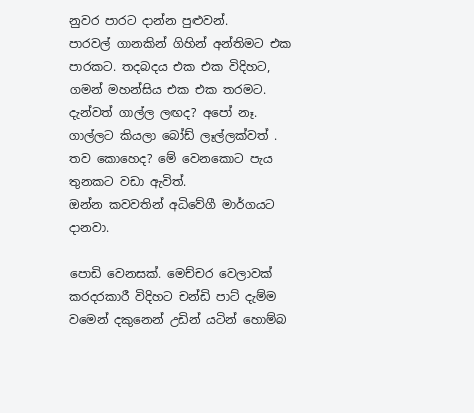නුවර පාරට දාන්න පුළුවන්.
පාරවල් ගානකින් ගිහින් අන්තිමට එක පාරකට. තදබදය එක එක විදිහට, ගමන් මහන්සිය එක එක තරමට. දැන්වත් ගාල්ල ලඟද? අපෝ නෑ. ගාල්ලට කියලා බෝඩ් ලෑල්ලක්වත් . තව කොහෙද? මේ වෙනකොට පැය තුනකට වඩා ඇවිත්.
ඔන්න කවවතින් අධිවේගී මාර්ගයට දානවා.

පොඩි වෙනසක්. මෙච්චර වෙලාවක් කරදරකාරී විදිහට චන්ඩි පාට් දැම්ම වමෙන් දකුනෙන් උඩින් යටින් හොම්බ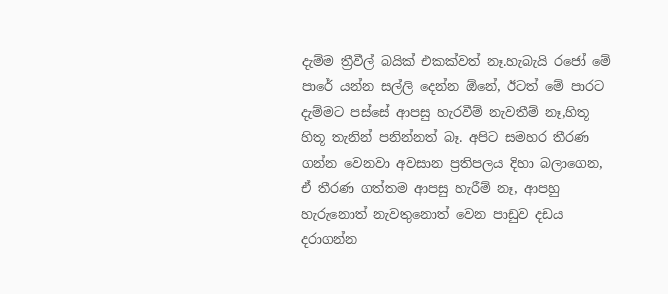දැම්ම ත්‍රීවීල් බයික් එකක්වත් නෑ.හැබැයි රජෝ මේ පාරේ යන්න සල්ලි දෙන්න ඕනේ, ඊටත් මේ පාරට දැම්මට පස්සේ ආපසු හැරවීම් නැවතීම් නෑ,හිතූ හිතූ තැනින් පනින්නත් බෑ. අපිට සමහර තීරණ ගන්න වෙනවා අවසාන ප්‍රතිපලය දිහා බලාගෙන, ඒ තීරණ ගත්තම ආපසු හැරීම් නෑ, ආපහු හැරුනොත් නැවතුනොත් වෙන පාඩුව දඩය දරාගන්න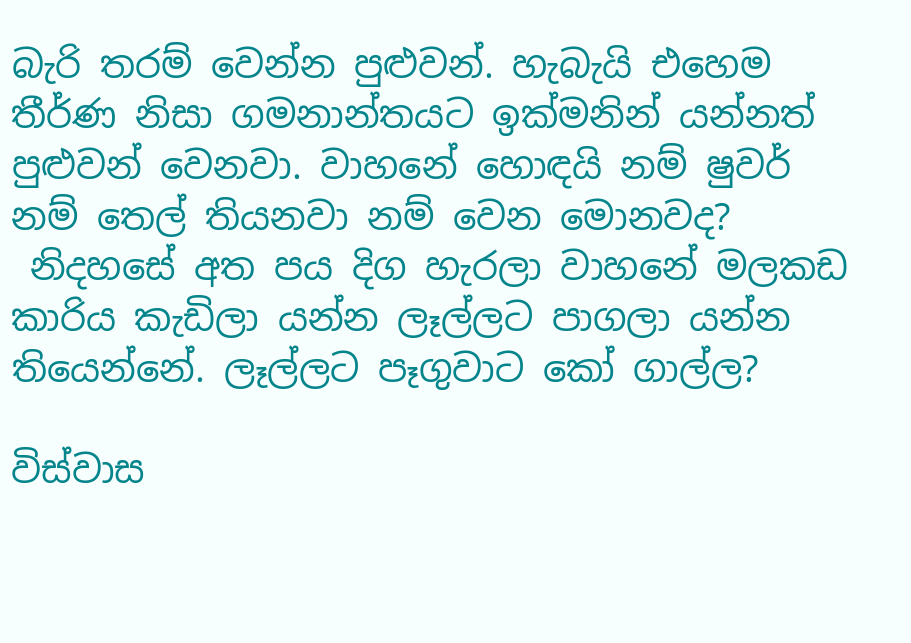බැරි තරම් වෙන්න පුළුවන්. හැබැයි එහෙම තීර්ණ නිසා ගමනාන්තයට ඉක්මනින් යන්නත් පුළුවන් වෙනවා. වාහනේ හොඳයි නම් ෂුවර් නම් තෙල් තියනවා නම් වෙන මොනවද?
 නිදහසේ අත පය දිග හැරලා වාහනේ මලකඩ කාරිය කැඩිලා යන්න ලෑල්ලට පාගලා යන්න තියෙන්නේ. ලෑල්ලට පෑගුවාට කෝ ගාල්ල?

විස්වාස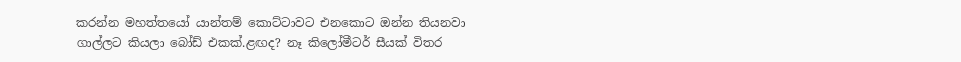කරන්න මහත්තයෝ යාන්තම් කොට්ටාවට එනකොට ඔන්න තියනවා ගාල්ලට කියලා බෝඩ් එකක්.ළඟද? නෑ කිලෝමීටර් සීයක් විතර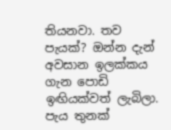තියනවා. තව පැයක්? ඔන්න දැන් අවසාන ඉලක්කය ගැන පොඩි ඉඟියක්වත් ලැබිලා. පැය තුනක්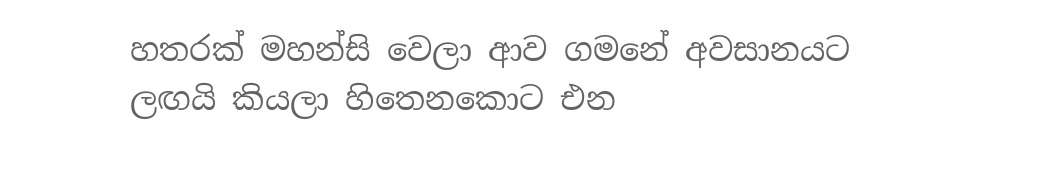හතරක් මහන්සි වෙලා ආව ගමනේ අවසානයට ලඟයි කියලා හිතෙනකොට එන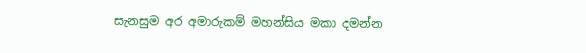සැනසුම අර අමාරුකම් මහන්සිය මකා දමන්න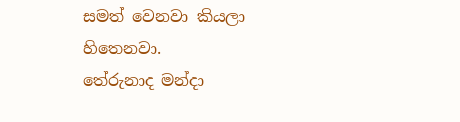සමත් වෙනවා කියලා හිතෙනවා.
තේරුනාද මන්දා